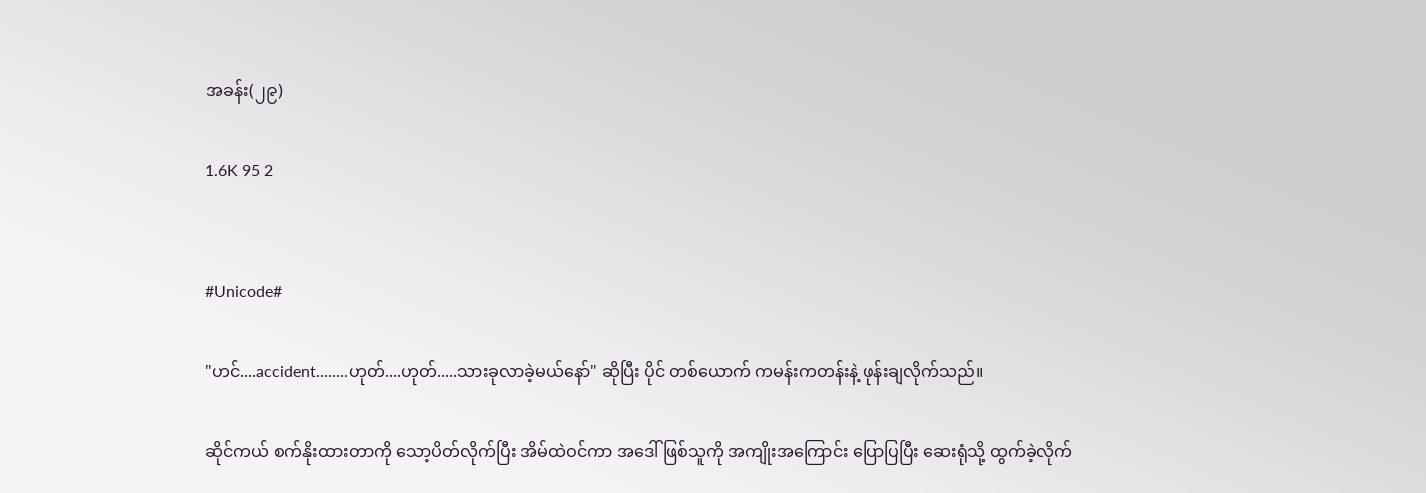အခန်း(၂၉)

1.6K 95 2


#Unicode#

"ဟင်....accident........ဟုတ်....ဟုတ်.....သားခုလာခဲ့မယ်နော်" ဆိုပြီး ပိုင် တစ်ယောက် ကမန်းကတန်းနဲ့ ဖုန်းချလိုက်သည်။

ဆိုင်ကယ် စက်နိုးထားတာကို သော့ပိတ်လိုက်ပြီး အိမ်ထဲဝင်ကာ အဒေါ် ဖြစ်သူကို အကျိုးအကြောင်း ပြောပြပြီး ဆေးရုံသို့ ထွက်ခဲ့လိုက်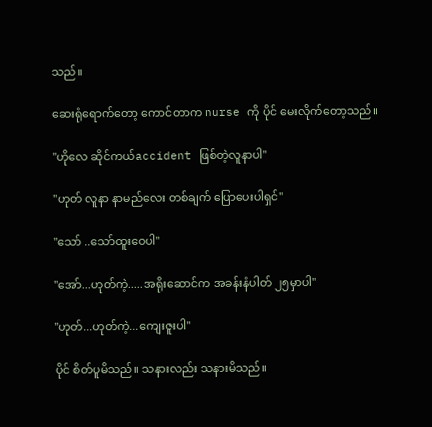သည်။

ဆေးရုံရောက်တော့ ကောင်တာက nurse ကို ပိုင် မေးလိုက်တော့သည်။

"ဟိုလေ ဆိုင်ကယ်accident ဖြစ်တဲ့လူနာပါ"

"ဟုတ် လူနာ နာမည်လေး တစ်ချက် ပြောပေးပါရှင်"

"သော် ..သော်ထူးဝေပါ"

"အော်...ဟုတ်ကဲ့.....အရိုးဆောင်က အခန်းနံပါတ် ၂၅မှာပါ"

"ဟုတ်...ဟုတ်ကဲ့...ကျေးဇူးပါ"

ပိုင် စိတ်ပူမိသည်။ သနားလည်း သနားမိသည်။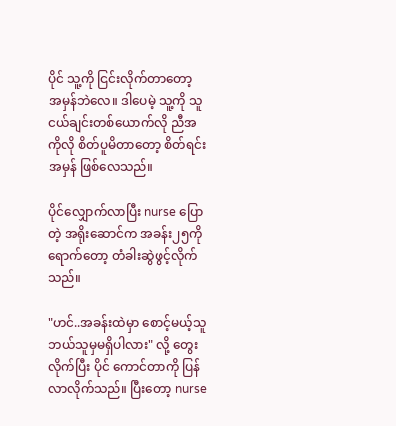ပိုင် သူ့ကို ငြင်းလိုက်တာတော့ အမှန်ဘဲလေ။ ဒါပေမဲ့ သူ့ကို သူငယ်ချင်းတစ်ယောက်လို ညီအကိုလို စိတ်ပူမိတာတော့ စိတ်ရင်း အမှန် ဖြစ်လေသည်။

ပိုင်လျှောက်လာပြီး nurse ပြောတဲ့ အရိုးဆောင်က အခန်း၂၅ကို ရောက်တော့ တံခါးဆွဲဖွင့်လိုက်သည်။

"ဟင်..အခန်းထဲမှာ စောင့်မယ့်သူ ဘယ်သူမှမရှိပါလား" လို့ တွေးလိုက်ပြီး ပိုင် ကောင်တာကို ပြန်လာလိုက်သည်။ ပြီးတော့ nurse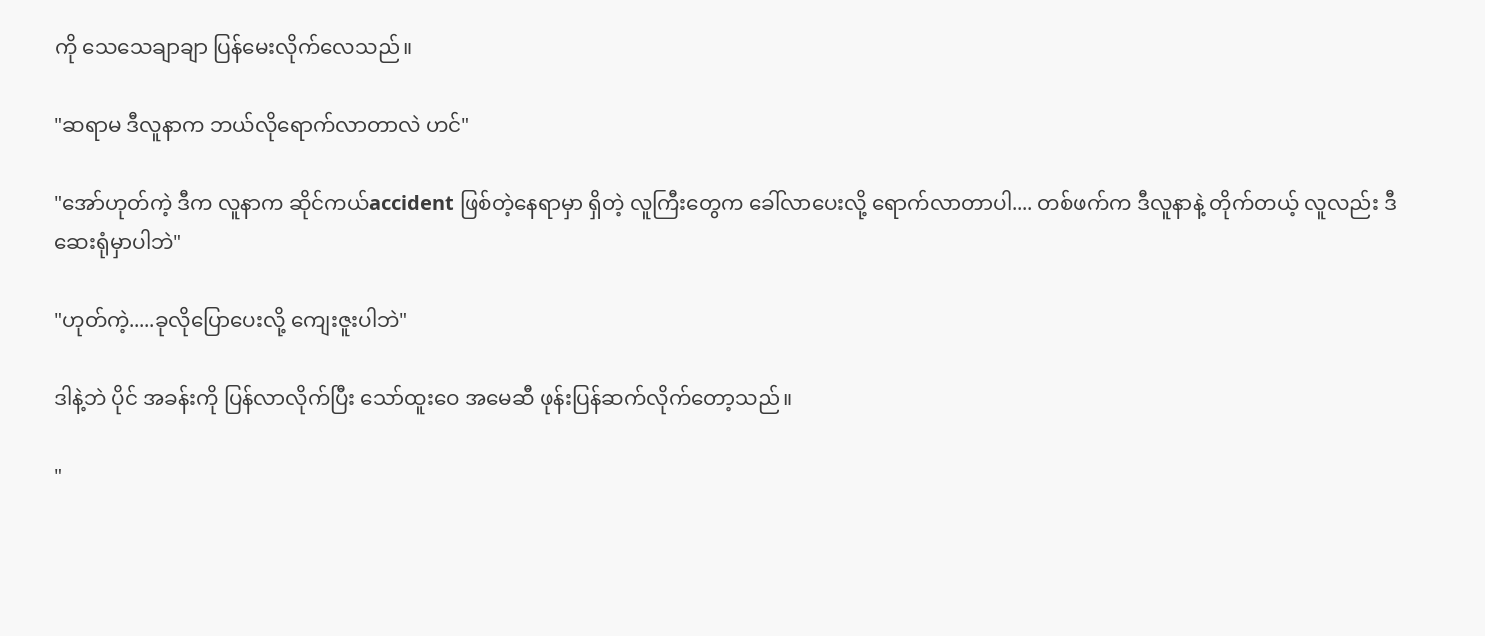ကို သေသေချာချာ ပြန်မေး‌လိုက်လေသည်။

"ဆရာမ ဒီလူနာက ဘယ်လိုရောက်လာတာလဲ ဟင်"

"အော်ဟုတ်ကဲ့ ဒီက လူနာက ဆိုင်ကယ်accident ဖြစ်တဲ့နေရာမှာ ရှိတဲ့ လူကြီးတွေက ခေါ်လာပေးလို့ ရောက်လာတာပါ.... တစ်ဖက်က ဒီလူနာနဲ့ တိုက်တယ့် လူလည်း ဒီဆေးရုံမှာပါဘဲ"

"ဟုတ်ကဲ့.....ခုလိုပြောပေးလို့ ကျေးဇူးပါဘဲ"

ဒါနဲ့ဘဲ ပိုင် အခန်းကို ပြန်လာလိုက်ပြီး သော်ထူးဝေ အမေဆီ ဖုန်းပြန်ဆက်လိုက်တော့သည်။

"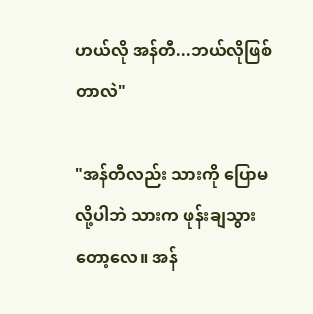ဟယ်လို အန်တီ...ဘယ်လိုဖြစ်တာလဲ"

"အန်တီလည်း သားကို ပြောမလို့ပါဘဲ သားက ဖုန်းချသွားတော့လေ။ အန်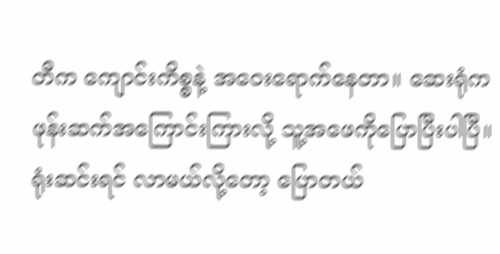တီက ကျောင်းကိစ္စနဲ့ အဝေးရောက်နေတာ။ ဆေးရုံက ဖုန်းဆက်အကြောင်းကြားလို့ သူ့အဖေကိုပြောပြီးပါပြီ။ ရုံးဆင်းရင် လာမယ်လို့‌တော့ ပြောတယ်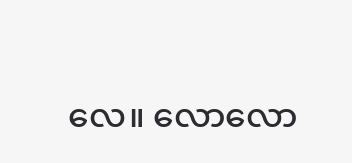လေ။ လောလော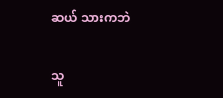ဆယ် သားကဘဲ

သူ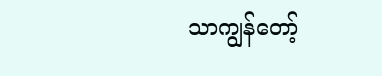သာကျွန်တော့်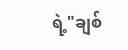ရဲ့"ချစ်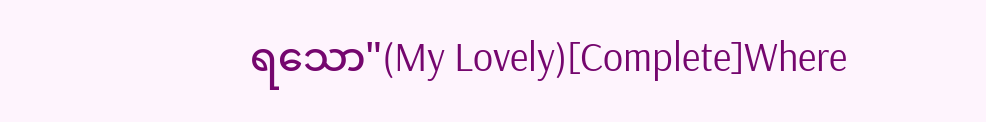ရသော"(My Lovely)[Complete]Where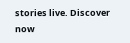stories live. Discover now